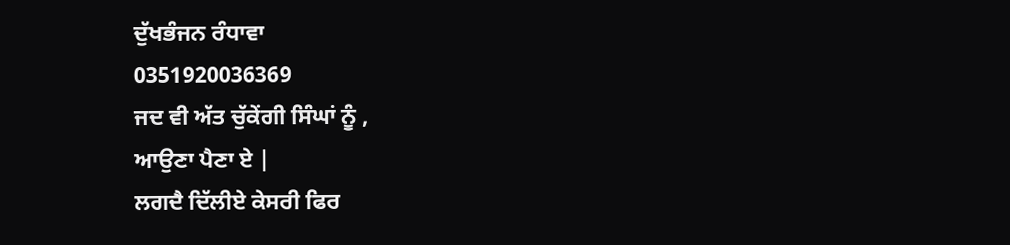ਦੁੱਖਭੰਜਨ ਰੰਧਾਵਾ
0351920036369
ਜਦ ਵੀ ਅੱਤ ਚੁੱਕੇਂਗੀ ਸਿੰਘਾਂ ਨੂੰ ,
ਆਉਣਾ ਪੈਣਾ ਏ |
ਲਗਦੈ ਦਿੱਲੀਏ ਕੇਸਰੀ ਫਿਰ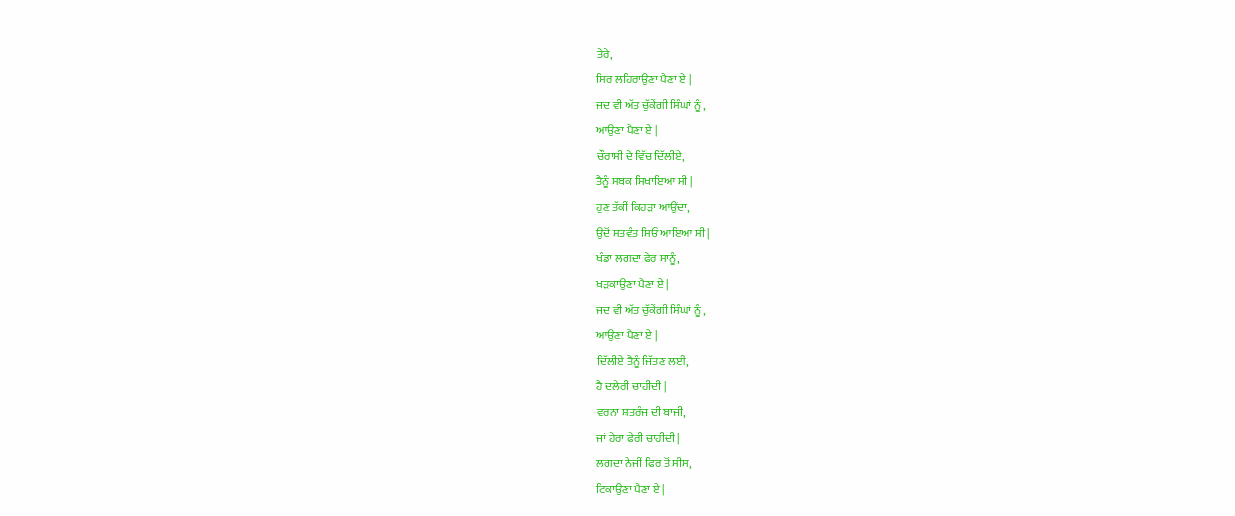ਤੇਰੇ,
ਸਿਰ ਲਹਿਰਾਉਣਾ ਪੈਣਾ ਏ |
ਜਦ ਵੀ ਅੱਤ ਚੁੱਕੇਂਗੀ ਸਿੰਘਾਂ ਨੂੰ ,
ਆਉਣਾ ਪੈਣਾ ਏ |
ਚੌਰਾਸੀ ਦੇ ਵਿੱਚ ਦਿੱਲੀਏ,
ਤੈਨੂੰ ਸਬਕ ਸਿਖਾਇਆ ਸੀ |
ਹੁਣ ਤੱਕੀਂ ਕਿਹੜਾ ਆਉਂਦਾ,
ਉਦੋਂ ਸਤਵੰਤ ਸਿਓਂ ਆਇਆ ਸੀ |
ਖੰਡਾ ਲਗਦਾ ਫੇਰ ਸਾਨੂੰ,
ਖੜਕਾਉਣਾ ਪੈਣਾ ਏ |
ਜਦ ਵੀ ਅੱਤ ਚੁੱਕੇਂਗੀ ਸਿੰਘਾਂ ਨੂੰ ,
ਆਉਣਾ ਪੈਣਾ ਏ |
ਦਿੱਲੀਏ ਤੈਨੂੰ ਜਿੱਤਣ ਲਈ,
ਹੈ ਦਲੇਰੀ ਚਾਹੀਦੀ |
ਵਰਨਾ ਸ਼ਤਰੰਜ ਦੀ ਬਾਜੀ,
ਜਾਂ ਹੇਰਾ ਫੇਰੀ ਚਾਹੀਦੀ |
ਲਗਦਾ ਨੇਜੀਂ ਫਿਰ ਤੋਂ ਸੀਸ,
ਟਿਕਾਉਣਾ ਪੈਣਾ ਏ |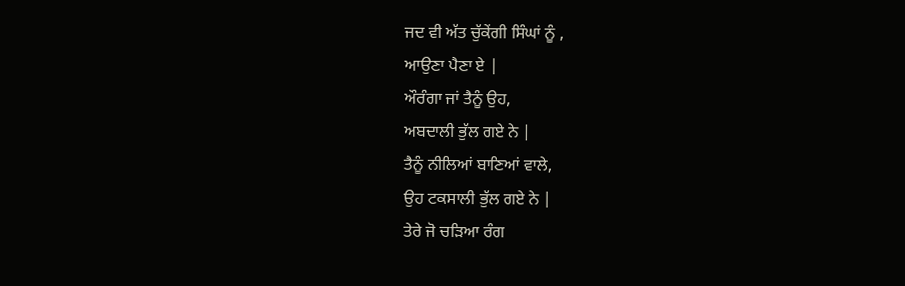ਜਦ ਵੀ ਅੱਤ ਚੁੱਕੇਂਗੀ ਸਿੰਘਾਂ ਨੂੰ ,
ਆਉਣਾ ਪੈਣਾ ਏ |
ਔਰੰਗਾ ਜਾਂ ਤੈਨੂੰ ਉਹ,
ਅਬਦਾਲੀ ਭੁੱਲ ਗਏ ਨੇ |
ਤੈਨੂੰ ਨੀਲਿਆਂ ਬਾਣਿਆਂ ਵਾਲੇ,
ਉਹ ਟਕਸਾਲੀ ਭੁੱਲ ਗਏ ਨੇ |
ਤੇਰੇ ਜੋ ਚੜਿਆ ਰੰਗ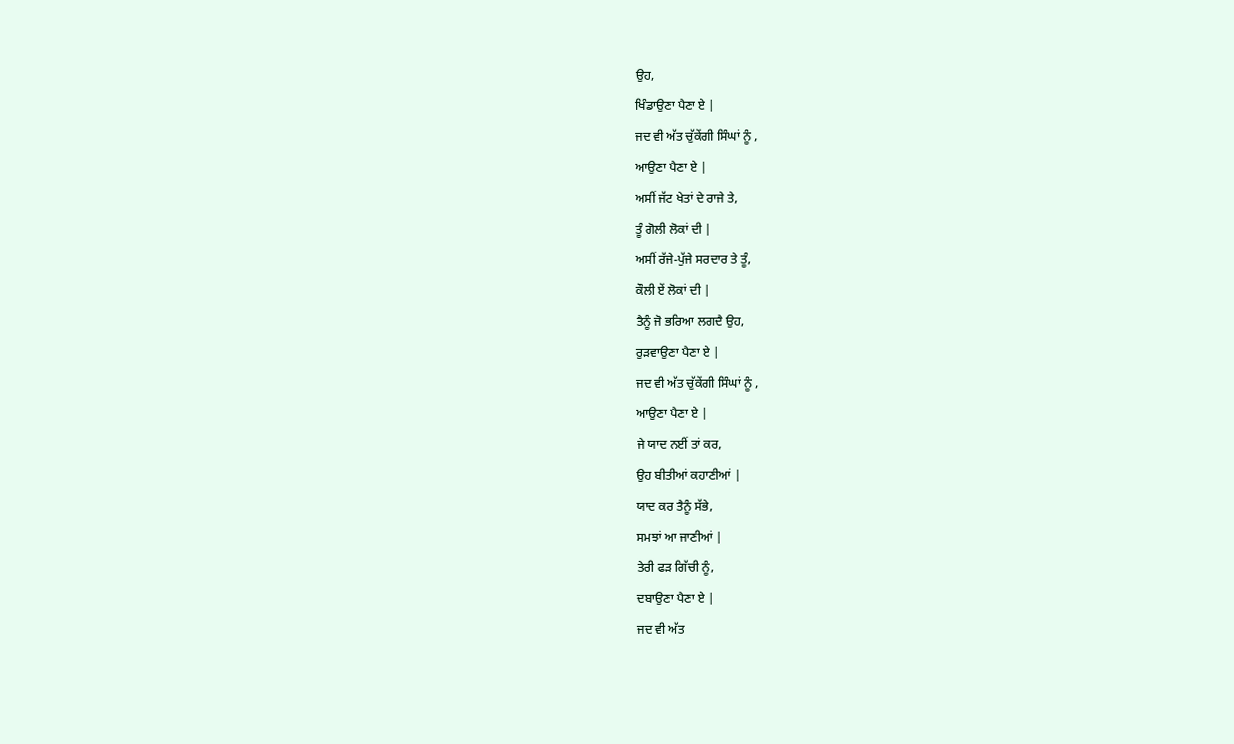ਉਹ,
ਖਿੰਡਾਉਣਾ ਪੈਣਾ ਏ |
ਜਦ ਵੀ ਅੱਤ ਚੁੱਕੇਂਗੀ ਸਿੰਘਾਂ ਨੂੰ ,
ਆਉਣਾ ਪੈਣਾ ਏ |
ਅਸੀਂ ਜੱਟ ਖੇਤਾਂ ਦੇ ਰਾਜੇ ਤੇ,
ਤੂੰ ਗੋਲੀ ਲੋਕਾਂ ਦੀ |
ਅਸੀਂ ਰੱਜੇ-ਪੁੱਜੇ ਸਰਦਾਰ ਤੇ ਤੂੰ,
ਕੌਲੀ ਏਂ ਲੋਕਾਂ ਦੀ |
ਤੈਨੂੰ ਜੋ ਭਰਿਆ ਲਗਦੈ ਉਹ,
ਰੁੜਵਾਉਣਾ ਪੈਣਾ ਏ |
ਜਦ ਵੀ ਅੱਤ ਚੁੱਕੇਂਗੀ ਸਿੰਘਾਂ ਨੂੰ ,
ਆਉਣਾ ਪੈਣਾ ਏ |
ਜੇ ਯਾਦ ਨਈਂ ਤਾਂ ਕਰ,
ਉਹ ਬੀਤੀਆਂ ਕਹਾਣੀਆਂ |
ਯਾਦ ਕਰ ਤੈਨੂੰ ਸੱਭੇ,
ਸਮਝਾਂ ਆ ਜਾਣੀਆਂ |
ਤੇਰੀ ਫੜ ਗਿੱਚੀ ਨੂੰ,
ਦਬਾਉਣਾ ਪੈਣਾ ਏ |
ਜਦ ਵੀ ਅੱਤ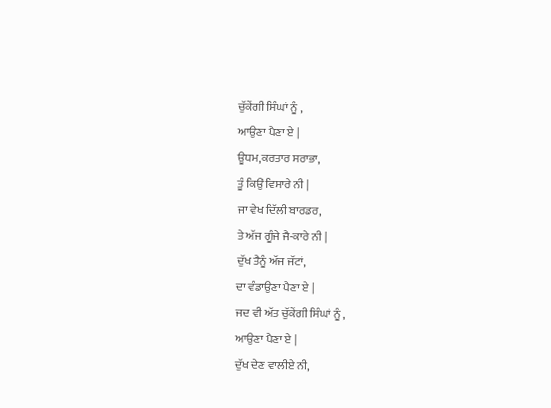ਚੁੱਕੇਂਗੀ ਸਿੰਘਾਂ ਨੂੰ ,
ਆਉਣਾ ਪੈਣਾ ਏ |
ਊਧਮ,ਕਰਤਾਰ ਸਰਾਭਾ,
ਤੂੰ ਕਿਉਂ ਵਿਸਾਰੇ ਨੀ |
ਜਾ ਵੇਖ ਦਿੱਲੀ ਬਾਰਡਰ,
ਤੇ ਅੱਜ ਗੂੰਜੇ ਜੈ-ਕਾਰੇ ਨੀ |
ਦੁੱਖ ਤੈਨੂੰ ਅੱਜ ਜੱਟਾਂ,
ਦਾ ਵੰਡਾਉਣਾ ਪੈਣਾ ਏ |
ਜਦ ਵੀ ਅੱਤ ਚੁੱਕੇਂਗੀ ਸਿੰਘਾਂ ਨੂੰ ,
ਆਉਣਾ ਪੈਣਾ ਏ |
ਦੁੱਖ ਦੇਣ ਵਾਲੀਏ ਨੀ,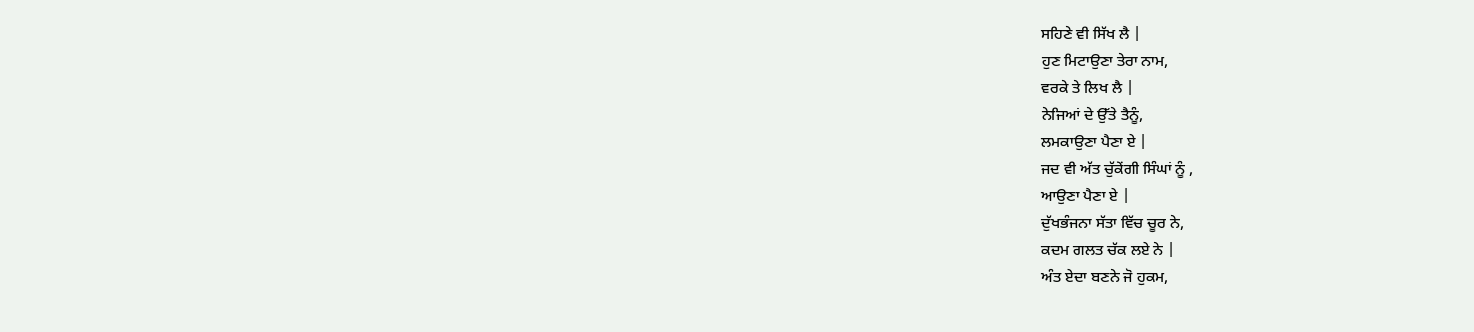ਸਹਿਣੇ ਵੀ ਸਿੱਖ ਲੈ |
ਹੁਣ ਮਿਟਾਉਣਾ ਤੇਰਾ ਨਾਮ,
ਵਰਕੇ ਤੇ ਲਿਖ ਲੈ |
ਨੇਜਿਆਂ ਦੇ ਉੱਤੇ ਤੈਨੂੰ,
ਲਮਕਾਉਣਾ ਪੈਣਾ ਏ |
ਜਦ ਵੀ ਅੱਤ ਚੁੱਕੇਂਗੀ ਸਿੰਘਾਂ ਨੂੰ ,
ਆਉਣਾ ਪੈਣਾ ਏ |
ਦੁੱਖਭੰਜਨਾ ਸੱਤਾ ਵਿੱਚ ਚੂਰ ਨੇ,
ਕਦਮ ਗਲਤ ਚੱਕ ਲਏ ਨੇ |
ਅੰਤ ਏਦਾ ਬਣਨੇ ਜੋ ਹੁਕਮ,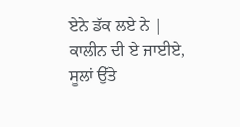ਏਨੇ ਡੱਕ ਲਏ ਨੇ |
ਕਾਲੀਨ ਦੀ ਏ ਜਾਈਏ,
ਸੂਲਾਂ ਉੱਤੇ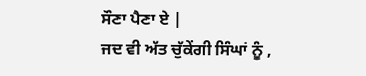ਸੌਣਾ ਪੈਣਾ ਏ |
ਜਦ ਵੀ ਅੱਤ ਚੁੱਕੇਂਗੀ ਸਿੰਘਾਂ ਨੂੰ ,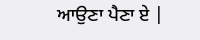ਆਉਣਾ ਪੈਣਾ ਏ |